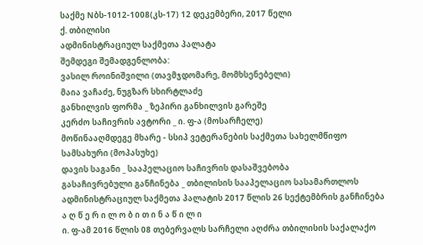საქმე Nბს-1012-1008(კს-17) 12 დეკემბერი, 2017 წელი
ქ. თბილისი
ადმინისტრაციულ საქმეთა პალატა
შემდეგი შემადგენლობა:
ვასილ როინიშვილი (თავმჯდომარე, მომხსენებელი)
მაია ვაჩაძე, ნუგზარ სხირტლაძე
განხილვის ფორმა _ ზეპირი განხილვის გარეშე
კერძო საჩივრის ავტორი _ ი. ფ-ა (მოსარჩელე)
მოწინააღმდეგე მხარე - სსიპ ვეტერანების საქმეთა სახელმწიფო სამსახური (მოპასუხე)
დავის საგანი _ სააპელაციო საჩივრის დასაშვებობა
გასაჩივრებული განჩინება _ თბილისის სააპელაციო სასამართლოს ადმინისტრაციულ საქმეთა პალატის 2017 წლის 26 სექტემბრის განჩინება
ა ღ წ ე რ ი ლ ო ბ ი თ ი ნ ა წ ი ლ ი
ი. ფ-ამ 2016 წლის 08 თებერვალს სარჩელი აღძრა თბილისის საქალაქო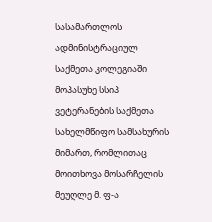სასამართლოს ადმინისტრაციულ საქმეთა კოლეგიაში მოპასუხე სსიპ ვეტერანების საქმეთა სახელმწიფო სამსახურის მიმართ, რომლითაც მოითხოვა მოსარჩელის მეუღლე მ. ფ-ა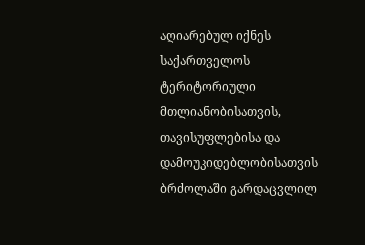აღიარებულ იქნეს საქართველოს ტერიტორიული მთლიანობისათვის, თავისუფლებისა და დამოუკიდებლობისათვის ბრძოლაში გარდაცვლილ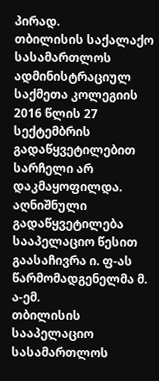პირად.
თბილისის საქალაქო სასამართლოს ადმინისტრაციულ საქმეთა კოლეგიის 2016 წლის 27 სექტემბრის გადაწყვეტილებით სარჩელი არ დაკმაყოფილდა.
აღნიშნული გადაწყვეტილება სააპელაციო წესით გაასაჩივრა ი. ფ-ას წარმომადგენელმა მ. ა-ემ.
თბილისის სააპელაციო სასამართლოს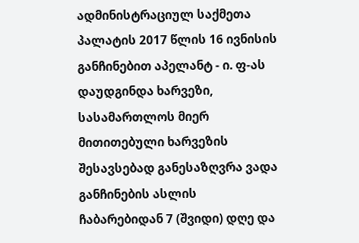ადმინისტრაციულ საქმეთა პალატის 2017 წლის 16 ივნისის განჩინებით აპელანტ - ი. ფ-ას დაუდგინდა ხარვეზი, სასამართლოს მიერ მითითებული ხარვეზის შესავსებად განესაზღვრა ვადა განჩინების ასლის ჩაბარებიდან 7 (შვიდი) დღე და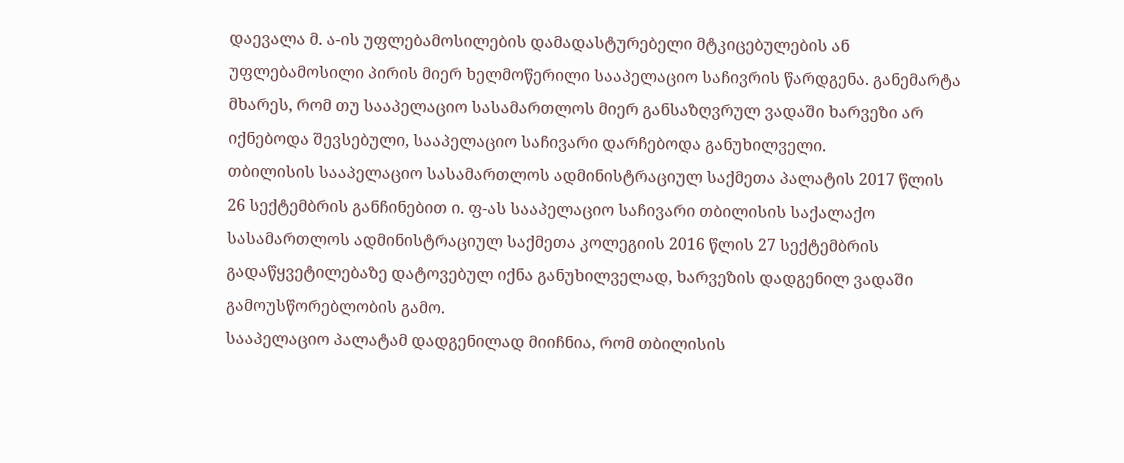დაევალა მ. ა-ის უფლებამოსილების დამადასტურებელი მტკიცებულების ან უფლებამოსილი პირის მიერ ხელმოწერილი სააპელაციო საჩივრის წარდგენა. განემარტა მხარეს, რომ თუ სააპელაციო სასამართლოს მიერ განსაზღვრულ ვადაში ხარვეზი არ იქნებოდა შევსებული, სააპელაციო საჩივარი დარჩებოდა განუხილველი.
თბილისის სააპელაციო სასამართლოს ადმინისტრაციულ საქმეთა პალატის 2017 წლის 26 სექტემბრის განჩინებით ი. ფ-ას სააპელაციო საჩივარი თბილისის საქალაქო სასამართლოს ადმინისტრაციულ საქმეთა კოლეგიის 2016 წლის 27 სექტემბრის გადაწყვეტილებაზე დატოვებულ იქნა განუხილველად, ხარვეზის დადგენილ ვადაში გამოუსწორებლობის გამო.
სააპელაციო პალატამ დადგენილად მიიჩნია, რომ თბილისის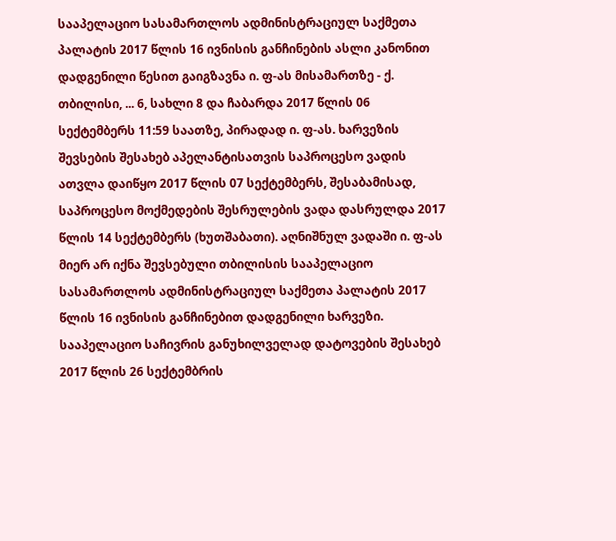სააპელაციო სასამართლოს ადმინისტრაციულ საქმეთა პალატის 2017 წლის 16 ივნისის განჩინების ასლი კანონით დადგენილი წესით გაიგზავნა ი. ფ-ას მისამართზე - ქ. თბილისი, ... 6, სახლი 8 და ჩაბარდა 2017 წლის 06 სექტემბერს 11:59 საათზე, პირადად ი. ფ-ას. ხარვეზის შევსების შესახებ აპელანტისათვის საპროცესო ვადის ათვლა დაიწყო 2017 წლის 07 სექტემბერს, შესაბამისად, საპროცესო მოქმედების შესრულების ვადა დასრულდა 2017 წლის 14 სექტემბერს (ხუთშაბათი). აღნიშნულ ვადაში ი. ფ-ას მიერ არ იქნა შევსებული თბილისის სააპელაციო სასამართლოს ადმინისტრაციულ საქმეთა პალატის 2017 წლის 16 ივნისის განჩინებით დადგენილი ხარვეზი.
სააპელაციო საჩივრის განუხილველად დატოვების შესახებ 2017 წლის 26 სექტემბრის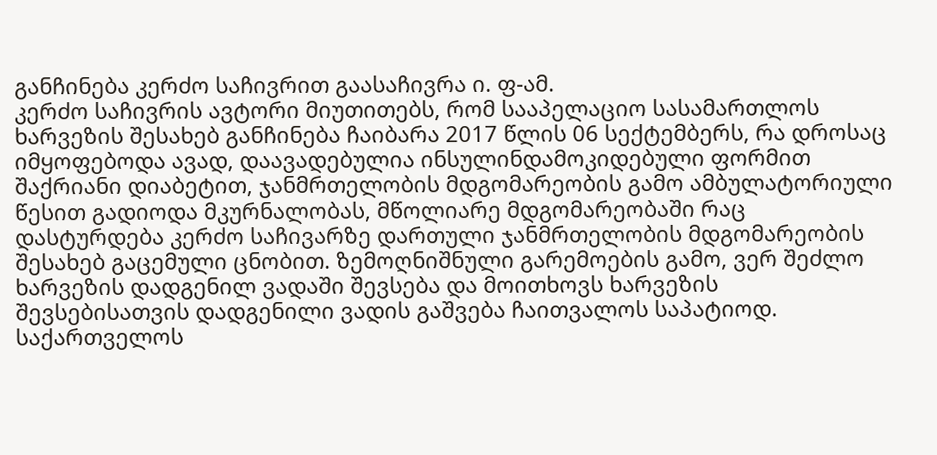განჩინება კერძო საჩივრით გაასაჩივრა ი. ფ-ამ.
კერძო საჩივრის ავტორი მიუთითებს, რომ სააპელაციო სასამართლოს ხარვეზის შესახებ განჩინება ჩაიბარა 2017 წლის 06 სექტემბერს, რა დროსაც იმყოფებოდა ავად, დაავადებულია ინსულინდამოკიდებული ფორმით შაქრიანი დიაბეტით, ჯანმრთელობის მდგომარეობის გამო ამბულატორიული წესით გადიოდა მკურნალობას, მწოლიარე მდგომარეობაში რაც დასტურდება კერძო საჩივარზე დართული ჯანმრთელობის მდგომარეობის შესახებ გაცემული ცნობით. ზემოღნიშნული გარემოების გამო, ვერ შეძლო ხარვეზის დადგენილ ვადაში შევსება და მოითხოვს ხარვეზის შევსებისათვის დადგენილი ვადის გაშვება ჩაითვალოს საპატიოდ.
საქართველოს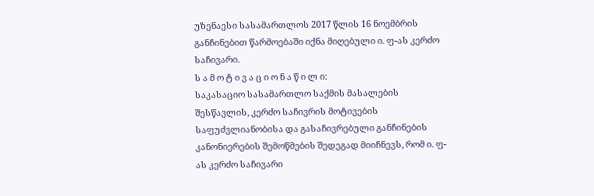უზენაესი სასამართლოს 2017 წლის 16 ნოემბრის განჩინებით წარმოებაში იქნა მიღებული ი. ფ-ას კერძო საჩივარი.
ს ა მ ო ტ ი ვ ა ც ი ო ნ ა წ ი ლ ი:
საკასაციო სასამართლო საქმის მასალების შესწავლის, კერძო საჩივრის მოტივების საფუძვლიანობისა და გასაჩივრებული განჩინების კანონიერების შემოწმების შედეგად მიიჩნევს, რომ ი. ფ-ას კერძო საჩივარი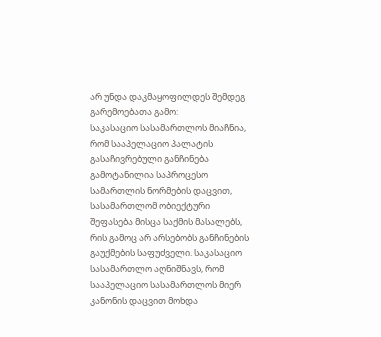არ უნდა დაკმაყოფილდეს შემდეგ გარემოებათა გამო:
საკასაციო სასამართლოს მიაჩნია, რომ სააპელაციო პალატის გასაჩივრებული განჩინება გამოტანილია საპროცესო სამართლის ნორმების დაცვით, სასამართლომ ობიექტური შეფასება მისცა საქმის მასალებს, რის გამოც არ არსებობს განჩინების გაუქმების საფუძველი. საკასაციო სასამართლო აღნიშნავს, რომ სააპელაციო სასამართლოს მიერ კანონის დაცვით მოხდა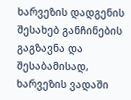ხარვეზის დადგენის შესახებ განჩინების გაგზავნა და შესაბამისად, ხარვეზის ვადაში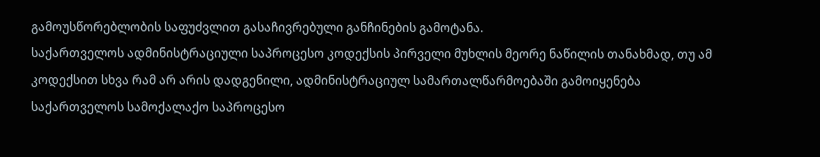გამოუსწორებლობის საფუძვლით გასაჩივრებული განჩინების გამოტანა.
საქართველოს ადმინისტრაციული საპროცესო კოდექსის პირველი მუხლის მეორე ნაწილის თანახმად, თუ ამ კოდექსით სხვა რამ არ არის დადგენილი, ადმინისტრაციულ სამართალწარმოებაში გამოიყენება საქართველოს სამოქალაქო საპროცესო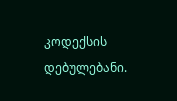კოდექსის დებულებანი.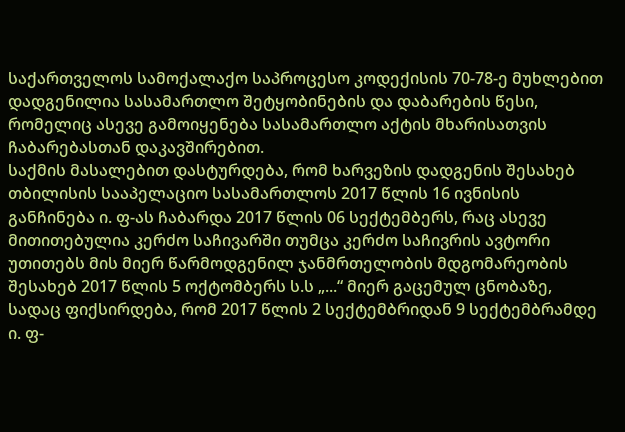საქართველოს სამოქალაქო საპროცესო კოდექისის 70-78-ე მუხლებით დადგენილია სასამართლო შეტყობინების და დაბარების წესი, რომელიც ასევე გამოიყენება სასამართლო აქტის მხარისათვის ჩაბარებასთან დაკავშირებით.
საქმის მასალებით დასტურდება, რომ ხარვეზის დადგენის შესახებ თბილისის სააპელაციო სასამართლოს 2017 წლის 16 ივნისის განჩინება ი. ფ-ას ჩაბარდა 2017 წლის 06 სექტემბერს, რაც ასევე მითითებულია კერძო საჩივარში თუმცა კერძო საჩივრის ავტორი უთითებს მის მიერ წარმოდგენილ ჯანმრთელობის მდგომარეობის შესახებ 2017 წლის 5 ოქტომბერს ს.ს „...“ მიერ გაცემულ ცნობაზე, სადაც ფიქსირდება, რომ 2017 წლის 2 სექტემბრიდან 9 სექტემბრამდე ი. ფ-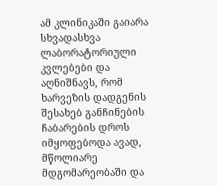ამ კლინიკაში გაიარა სხვადასხვა ლაბორატორიული კვლებები და აღნიშნავს, რომ ხარვეზის დადგენის შესახებ განჩინების ჩაბარების დროს იმყოფებოდა ავად, მწოლიარე მდგომარეობაში და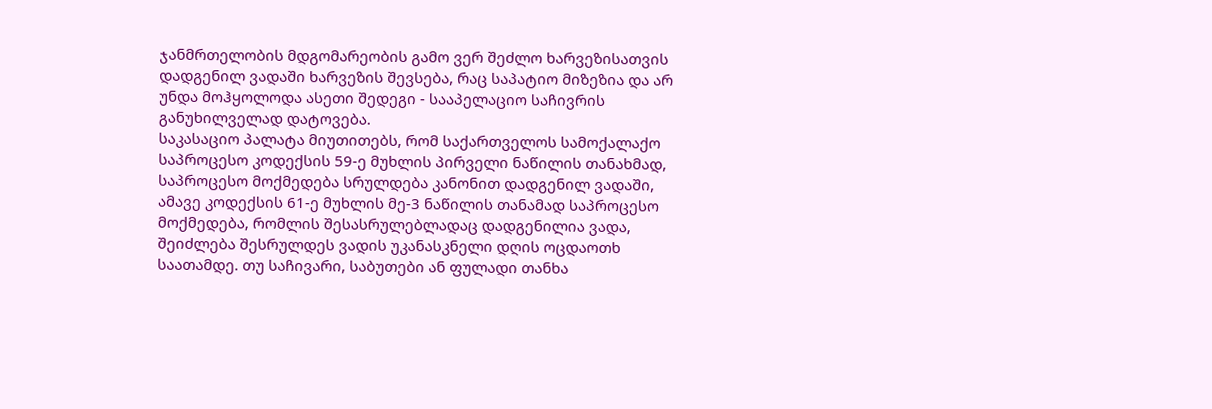ჯანმრთელობის მდგომარეობის გამო ვერ შეძლო ხარვეზისათვის დადგენილ ვადაში ხარვეზის შევსება, რაც საპატიო მიზეზია და არ უნდა მოჰყოლოდა ასეთი შედეგი - სააპელაციო საჩივრის განუხილველად დატოვება.
საკასაციო პალატა მიუთითებს, რომ საქართველოს სამოქალაქო საპროცესო კოდექსის 59-ე მუხლის პირველი ნაწილის თანახმად, საპროცესო მოქმედება სრულდება კანონით დადგენილ ვადაში, ამავე კოდექსის 61-ე მუხლის მე-3 ნაწილის თანამად საპროცესო მოქმედება, რომლის შესასრულებლადაც დადგენილია ვადა, შეიძლება შესრულდეს ვადის უკანასკნელი დღის ოცდაოთხ საათამდე. თუ საჩივარი, საბუთები ან ფულადი თანხა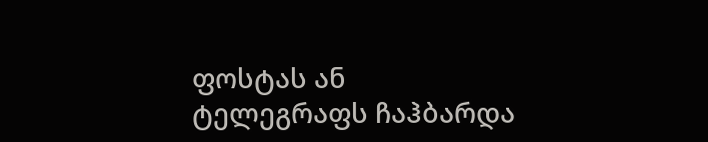ფოსტას ან ტელეგრაფს ჩაჰბარდა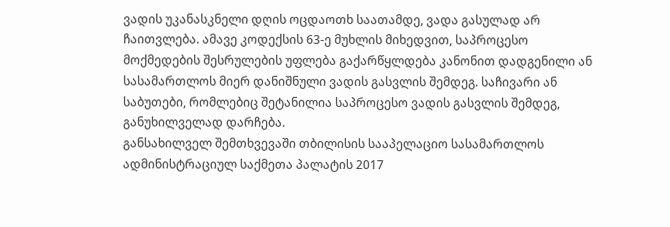ვადის უკანასკნელი დღის ოცდაოთხ საათამდე, ვადა გასულად არ ჩაითვლება. ამავე კოდექსის 63-ე მუხლის მიხედვით, საპროცესო მოქმედების შესრულების უფლება გაქარწყლდება კანონით დადგენილი ან სასამართლოს მიერ დანიშნული ვადის გასვლის შემდეგ. საჩივარი ან საბუთები, რომლებიც შეტანილია საპროცესო ვადის გასვლის შემდეგ, განუხილველად დარჩება.
განსახილველ შემთხვევაში თბილისის სააპელაციო სასამართლოს ადმინისტრაციულ საქმეთა პალატის 2017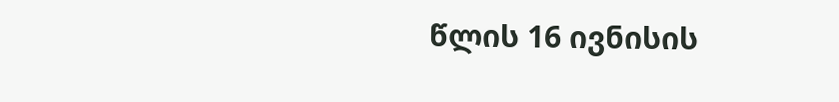წლის 16 ივნისის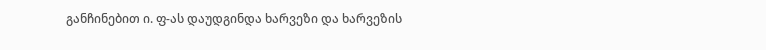განჩინებით ი. ფ-ას დაუდგინდა ხარვეზი და ხარვეზის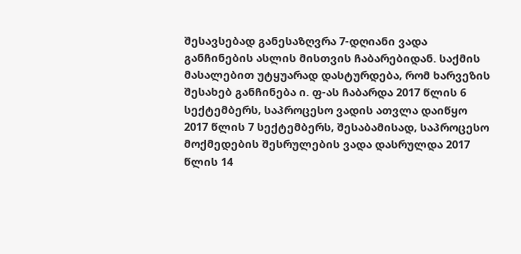შესავსებად განესაზღვრა 7-დღიანი ვადა განჩინების ასლის მისთვის ჩაბარებიდან. საქმის მასალებით უტყუარად დასტურდება, რომ ხარვეზის შესახებ განჩინება ი. ფ-ას ჩაბარდა 2017 წლის 6 სექტემბერს, საპროცესო ვადის ათვლა დაიწყო 2017 წლის 7 სექტემბერს, შესაბამისად, საპროცესო მოქმედების შესრულების ვადა დასრულდა 2017 წლის 14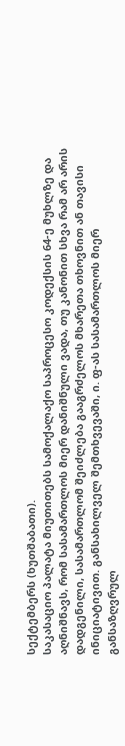სექტემბერს (ხუთშაბათი).
საკასაციო პალატა მიუთითებს სამოქალაქო საპროცესო კოდექსის 64-ე მუხლზე და აღნიშნავს, რომ სასამართლოს მიერ დანიშნული ვადა, თუ კანონით სხვა რამ არ არის დადგენილი, სასამართლომ შეიძლება გააგრძელოს მხარეთა თხოვნით ან თავისი ინიციატივით. განსახილველ შემთხვევაში, ი. ფ-ას სასამართლოს მიერ განსაზღვრულ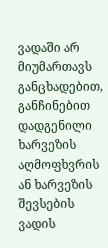ვადაში არ მიუმართავს განცხადებით, განჩინებით დადგენილი ხარვეზის აღმოფხვრის ან ხარვეზის შევსების ვადის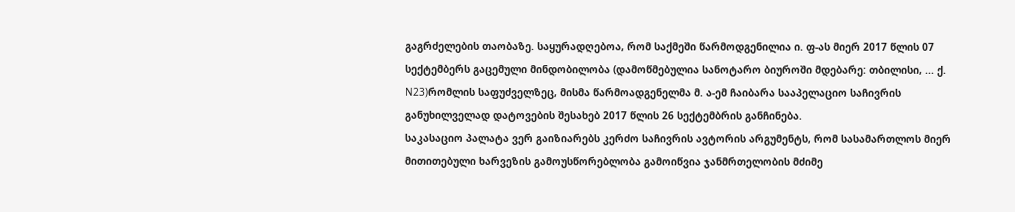გაგრძელების თაობაზე. საყურადღებოა, რომ საქმეში წარმოდგენილია ი. ფ-ას მიერ 2017 წლის 07 სექტემბერს გაცემული მინდობილობა (დამოწმებულია სანოტარო ბიუროში მდებარე: თბილისი, ... ქ. N23)რომლის საფუძველზეც, მისმა წარმოადგენელმა მ. ა-ემ ჩაიბარა სააპელაციო საჩივრის განუხილველად დატოვების შესახებ 2017 წლის 26 სექტემბრის განჩინება.
საკასაციო პალატა ვერ გაიზიარებს კერძო საჩივრის ავტორის არგუმენტს, რომ სასამართლოს მიერ მითითებული ხარვეზის გამოუსწორებლობა გამოიწვია ჯანმრთელობის მძიმე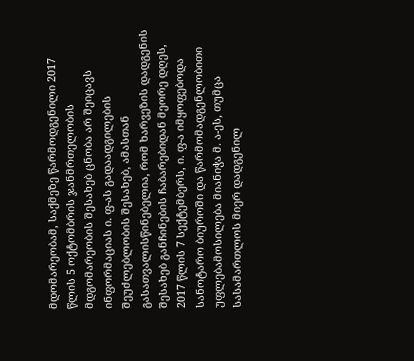მდომარეობამ, საქმეზე წარმოდგენილი 2017 წლის 5 ოქტომბრის ჯანმრთელობის მდგომარეობის შესახებ ცნობა არ შეიცავს ინფორმაციას ი. ფ-ას გადაადგილების შეუძლებლობის შესახებ, ამასთან გასათვალისწინებელია, რომ ხარვეზის დადგენის შესახებ განჩინების ჩაბარებიდან მეორე დღეს, 2017 წლის 7 სექტემბერს, ი. ფ-ა იმყოფებოდა სანოტარო ბიუროში და წარმომადგენლობითი უფლებამოსილება მიანიჭა მ. ა-ეს, თუმცა სასამართლოს მიერ დადგენილ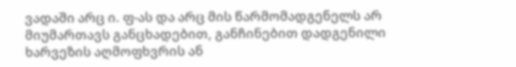ვადაში არც ი. ფ-ას და არც მის წარმომადგენელს არ მიუმართავს განცხადებით, განჩინებით დადგენილი ხარვეზის აღმოფხვრის ან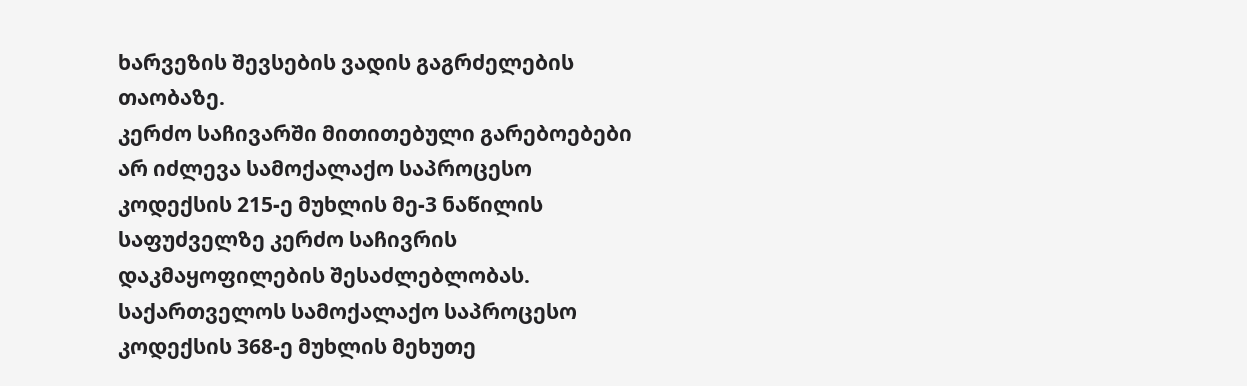ხარვეზის შევსების ვადის გაგრძელების თაობაზე.
კერძო საჩივარში მითითებული გარებოებები არ იძლევა სამოქალაქო საპროცესო კოდექსის 215-ე მუხლის მე-3 ნაწილის საფუძველზე კერძო საჩივრის დაკმაყოფილების შესაძლებლობას.
საქართველოს სამოქალაქო საპროცესო კოდექსის 368-ე მუხლის მეხუთე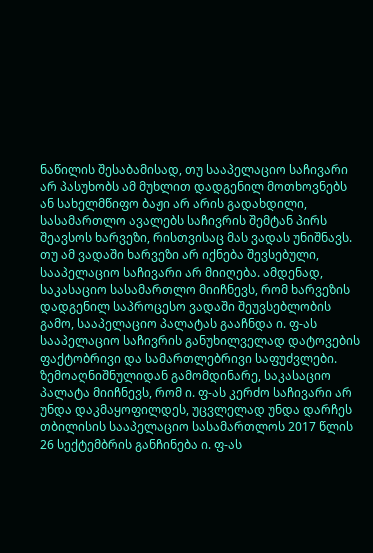ნაწილის შესაბამისად, თუ სააპელაციო საჩივარი არ პასუხობს ამ მუხლით დადგენილ მოთხოვნებს ან სახელმწიფო ბაჟი არ არის გადახდილი, სასამართლო ავალებს საჩივრის შემტან პირს შეავსოს ხარვეზი, რისთვისაც მას ვადას უნიშნავს. თუ ამ ვადაში ხარვეზი არ იქნება შევსებული, სააპელაციო საჩივარი არ მიიღება. ამდენად, საკასაციო სასამართლო მიიჩნევს, რომ ხარვეზის დადგენილ საპროცესო ვადაში შეუვსებლობის გამო, სააპელაციო პალატას გააჩნდა ი. ფ-ას სააპელაციო საჩივრის განუხილველად დატოვების ფაქტობრივი და სამართლებრივი საფუძვლები.
ზემოაღნიშნულიდან გამომდინარე, საკასაციო პალატა მიიჩნევს, რომ ი. ფ-ას კერძო საჩივარი არ უნდა დაკმაყოფილდეს, უცვლელად უნდა დარჩეს თბილისის სააპელაციო სასამართლოს 2017 წლის 26 სექტემბრის განჩინება ი. ფ-ას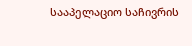სააპელაციო საჩივრის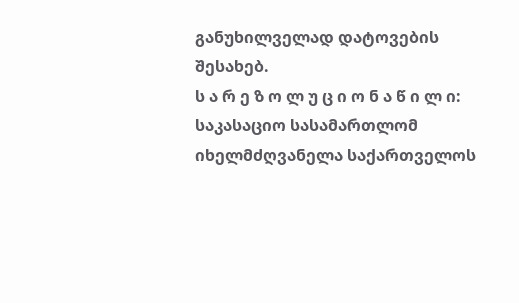განუხილველად დატოვების შესახებ.
ს ა რ ე ზ ო ლ უ ც ი ო ნ ა წ ი ლ ი:
საკასაციო სასამართლომ იხელმძღვანელა საქართველოს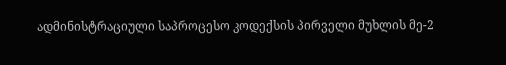ადმინისტრაციული საპროცესო კოდექსის პირველი მუხლის მე-2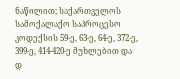ნაწილით; საქართველოს სამოქალაქო საპროცესო კოდექსის 59-ე, 63-ე, 64-ე, 372-ე, 399-ე, 414-420-ე მუხლებით და
დ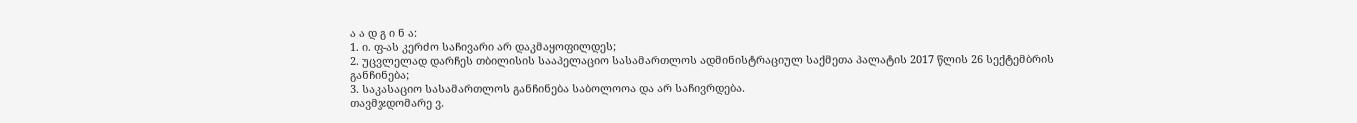ა ა დ გ ი ნ ა:
1. ი. ფ-ას კერძო საჩივარი არ დაკმაყოფილდეს;
2. უცვლელად დარჩეს თბილისის სააპელაციო სასამართლოს ადმინისტრაციულ საქმეთა პალატის 2017 წლის 26 სექტემბრის განჩინება;
3. საკასაციო სასამართლოს განჩინება საბოლოოა და არ საჩივრდება.
თავმჯდომარე ვ.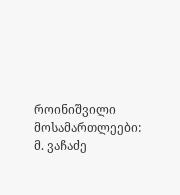როინიშვილი
მოსამართლეები: მ. ვაჩაძე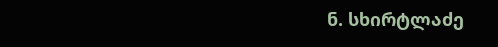ნ. სხირტლაძე